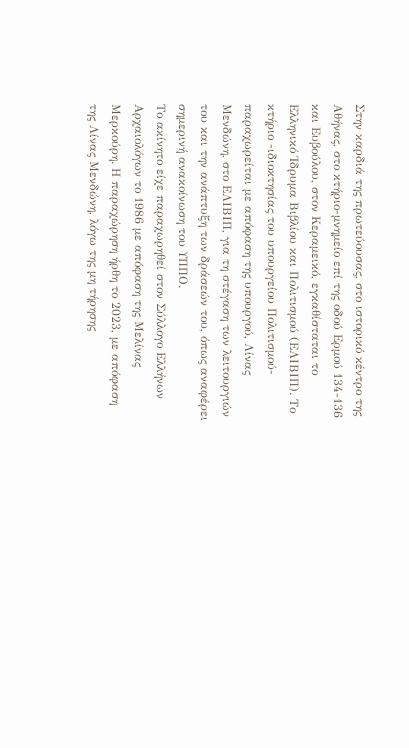Στην καρδιά της πρωτεύουσας, στο ιστορικό κέντρο της Αθήνας, στο κτήριο-μνημείο επί της οδού Ερμού 134-136 και Ευβούλου, στον Κεραμεικό, εγκαθίσταται το Ελληνικό Ίδρυμα Βιβλίου και Πολιτισμού (ΕΛΙΒΙΠ). Το κτήριο -ιδιοκτησίας του υπουργείου Πολιτισμού- παραχωρείται με απόφαση της υπουργού, Λίνας Μενδώνη, στο ΕΛΙΒΙΠ, για τη στέγαση των λειτουργιών του και την ανάπτυξη των δράσεών του, όπως αναφέρει σημερινή ανακοίνωση του ΥΠΠΟ.
Το ακίνητο είχε παραχωρηθεί στον Σύλλογο Ελλήνων Αρχαιολόγων το 1986 με απόφαση της Μελίνας Μερκούρη. Η παραχώρηση ήρθη το 2023, με απόφαση της Λίνας Μενδώνη, λόγω της μη τήρησης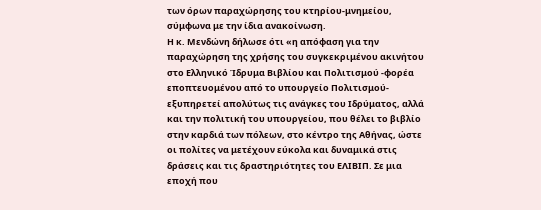των όρων παραχώρησης του κτηρίου-μνημείου, σύμφωνα με την ίδια ανακοίνωση.
Η κ. Μενδώνη δήλωσε ότι «η απόφαση για την παραχώρηση της χρήσης του συγκεκριμένου ακινήτου στο Ελληνικό Ίδρυμα Βιβλίου και Πολιτισμού -φορέα εποπτευομένου από το υπουργείο Πολιτισμού- εξυπηρετεί απολύτως τις ανάγκες του Ιδρύματος, αλλά και την πολιτική του υπουργείου, που θέλει το βιβλίο στην καρδιά των πόλεων, στο κέντρο της Αθήνας, ώστε οι πολίτες να μετέχουν εύκολα και δυναμικά στις δράσεις και τις δραστηριότητες του ΕΛΙΒΙΠ. Σε μια εποχή που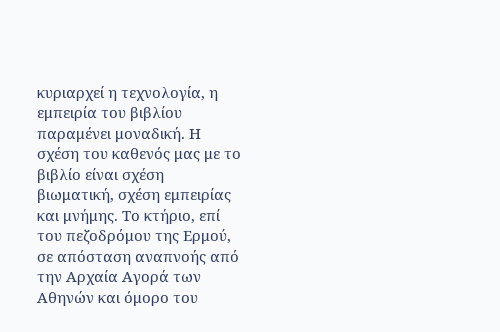κυριαρχεί η τεχνολογία, η εμπειρία του βιβλίου παραμένει μοναδική. Η σχέση του καθενός μας με το βιβλίο είναι σχέση βιωματική, σχέση εμπειρίας και μνήμης. Το κτήριο, επί του πεζοδρόμου της Ερμού, σε απόσταση αναπνοής από την Αρχαία Αγορά των Αθηνών και όμορο του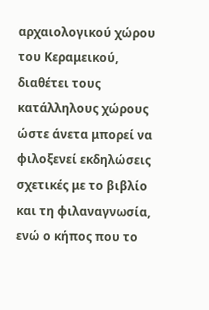αρχαιολογικού χώρου του Κεραμεικού, διαθέτει τους κατάλληλους χώρους ώστε άνετα μπορεί να φιλοξενεί εκδηλώσεις σχετικές με το βιβλίο και τη φιλαναγνωσία, ενώ ο κήπος που το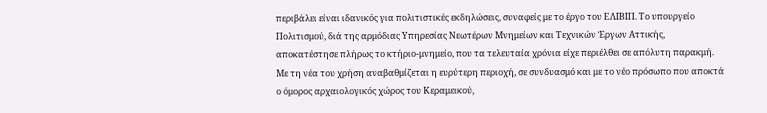περιβάλει είναι ιδανικός για πολιτιστικές εκδηλώσεις, συναφείς με το έργο του ΕΛΙΒΙΠ. Το υπουργείο Πολιτισμού, διά της αρμόδιας Υπηρεσίας Νεωτέρων Μνημείων και Τεχνικών Έργων Αττικής, αποκατέστησε πλήρως το κτήριο-μνημείο, που τα τελευταία χρόνια είχε περιέλθει σε απόλυτη παρακμή. Με τη νέα του χρήση αναβαθμίζεται η ευρύτερη περιοχή, σε συνδυασμό και με το νέο πρόσωπο που αποκτά ο όμορος αρχαιολογικός χώρος του Κεραμεικού,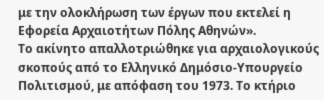με την ολοκλήρωση των έργων που εκτελεί η Εφορεία Αρχαιοτήτων Πόλης Αθηνών».
Το ακίνητο απαλλοτριώθηκε για αρχαιολογικούς σκοπούς από το Ελληνικό Δημόσιο-Υπουργείο Πολιτισμού, με απόφαση του 1973. Το κτήριο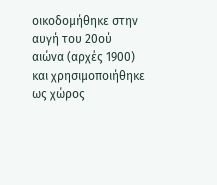οικοδομήθηκε στην αυγή του 20ού αιώνα (αρχές 1900) και χρησιμοποιήθηκε ως χώρος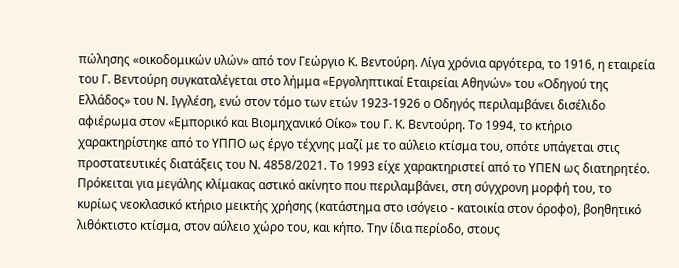πώλησης «οικοδομικών υλών» από τον Γεώργιο Κ. Βεντούρη. Λίγα χρόνια αργότερα, το 1916, η εταιρεία του Γ. Βεντούρη συγκαταλέγεται στο λήμμα «Εργοληπτικαί Εταιρείαι Αθηνών» του «Οδηγού της Ελλάδος» του Ν. Ιγγλέση, ενώ στον τόμο των ετών 1923-1926 ο Οδηγός περιλαμβάνει δισέλιδο αφιέρωμα στον «Εμπορικό και Βιομηχανικό Οίκο» του Γ. Κ. Βεντούρη. Το 1994, το κτήριο χαρακτηρίστηκε από το ΥΠΠΟ ως έργο τέχνης μαζί με το αύλειο κτίσμα του, οπότε υπάγεται στις προστατευτικές διατάξεις του Ν. 4858/2021. Το 1993 είχε χαρακτηριστεί από το ΥΠΕΝ ως διατηρητέο.
Πρόκειται για μεγάλης κλίμακας αστικό ακίνητο που περιλαμβάνει, στη σύγχρονη μορφή του, το κυρίως νεοκλασικό κτήριο μεικτής χρήσης (κατάστημα στο ισόγειο - κατοικία στον όροφο), βοηθητικό λιθόκτιστο κτίσμα, στον αύλειο χώρο του, και κήπο. Την ίδια περίοδο, στους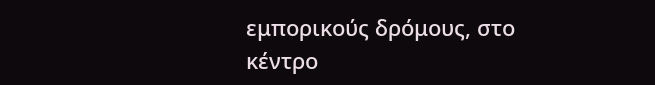εμπορικούς δρόμους, στο κέντρο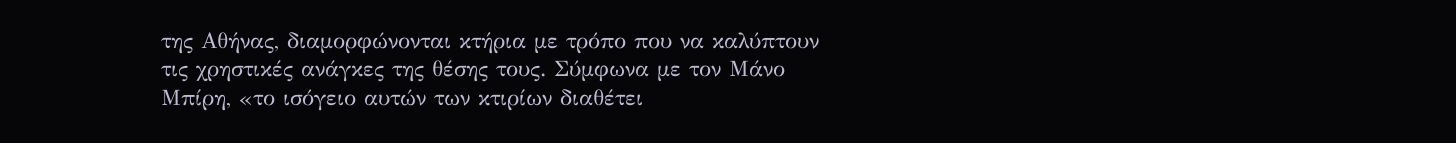της Αθήνας, διαμορφώνονται κτήρια με τρόπο που να καλύπτουν τις χρηστικές ανάγκες της θέσης τους. Σύμφωνα με τον Μάνο Μπίρη, «το ισόγειο αυτών των κτιρίων διαθέτει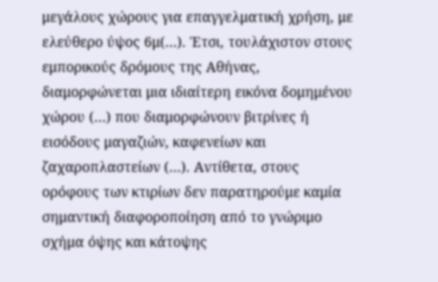μεγάλους χώρους για επαγγελματική χρήση, με ελεύθερο ύψος 6μ(…). Έτσι, τουλάχιστον στους εμπορικούς δρόμους της Αθήνας, διαμορφώνεται μια ιδιαίτερη εικόνα δομημένου χώρου (…) που διαμορφώνουν βιτρίνες ή εισόδους μαγαζιών, καφενείων και ζαχαροπλαστείων (…). Αντίθετα, στους ορόφους των κτιρίων δεν παρατηρούμε καμία σημαντική διαφοροποίηση από το γνώριμο σχήμα όψης και κάτοψης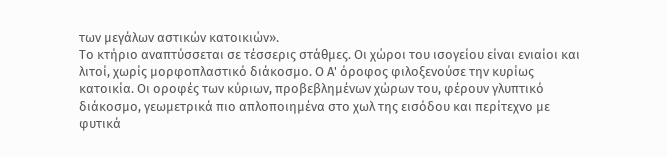των μεγάλων αστικών κατοικιών».
Το κτήριο αναπτύσσεται σε τέσσερις στάθμες. Οι χώροι του ισογείου είναι ενιαίοι και λιτοί, χωρίς μορφοπλαστικό διάκοσμο. Ο Α' όροφος φιλοξενούσε την κυρίως κατοικία. Οι οροφές των κύριων, προβεβλημένων χώρων του, φέρουν γλυπτικό διάκοσμο, γεωμετρικά πιο απλοποιημένα στο χωλ της εισόδου και περίτεχνο με φυτικά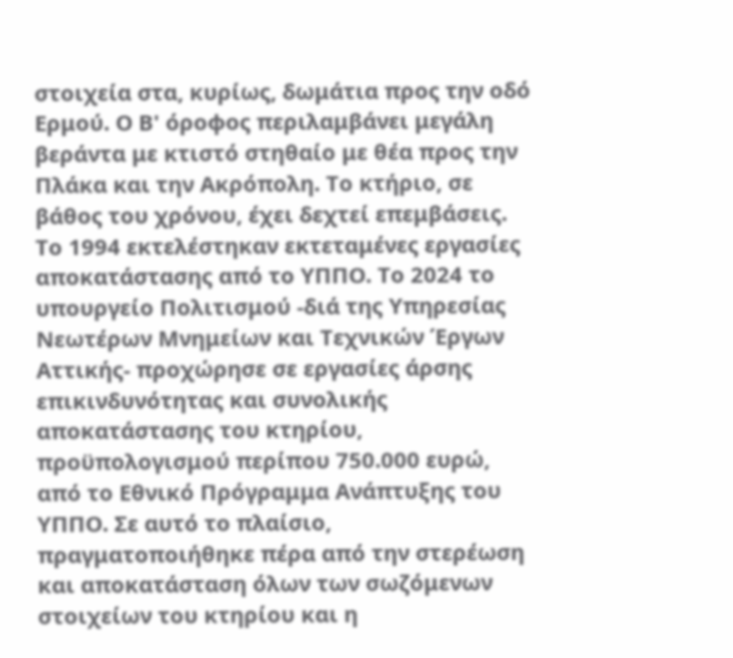στοιχεία στα, κυρίως, δωμάτια προς την οδό Ερμού. Ο Β' όροφος περιλαμβάνει μεγάλη βεράντα με κτιστό στηθαίο με θέα προς την Πλάκα και την Ακρόπολη. Το κτήριο, σε βάθος του χρόνου, έχει δεχτεί επεμβάσεις. Το 1994 εκτελέστηκαν εκτεταμένες εργασίες αποκατάστασης από το ΥΠΠΟ. Το 2024 το υπουργείο Πολιτισμού -διά της Υπηρεσίας Νεωτέρων Μνημείων και Τεχνικών Έργων Αττικής- προχώρησε σε εργασίες άρσης επικινδυνότητας και συνολικής αποκατάστασης του κτηρίου, προϋπολογισμού περίπου 750.000 ευρώ, από το Εθνικό Πρόγραμμα Ανάπτυξης του ΥΠΠΟ. Σε αυτό το πλαίσιο, πραγματοποιήθηκε πέρα από την στερέωση και αποκατάσταση όλων των σωζόμενων στοιχείων του κτηρίου και η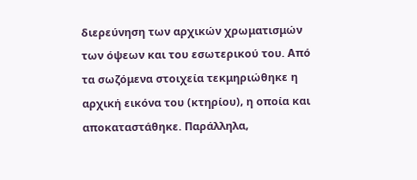διερεύνηση των αρχικών χρωματισμών των όψεων και του εσωτερικού του. Από τα σωζόμενα στοιχεία τεκμηριώθηκε η αρχική εικόνα του (κτηρίου), η οποία και αποκαταστάθηκε. Παράλληλα,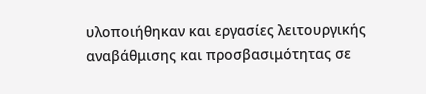υλοποιήθηκαν και εργασίες λειτουργικής αναβάθμισης και προσβασιμότητας σε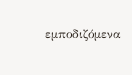εμποδιζόμενα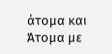άτομα και Άτομα με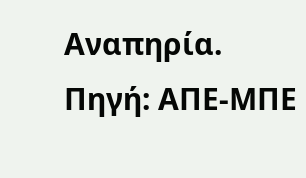Αναπηρία.
Πηγή: ΑΠΕ-ΜΠΕ